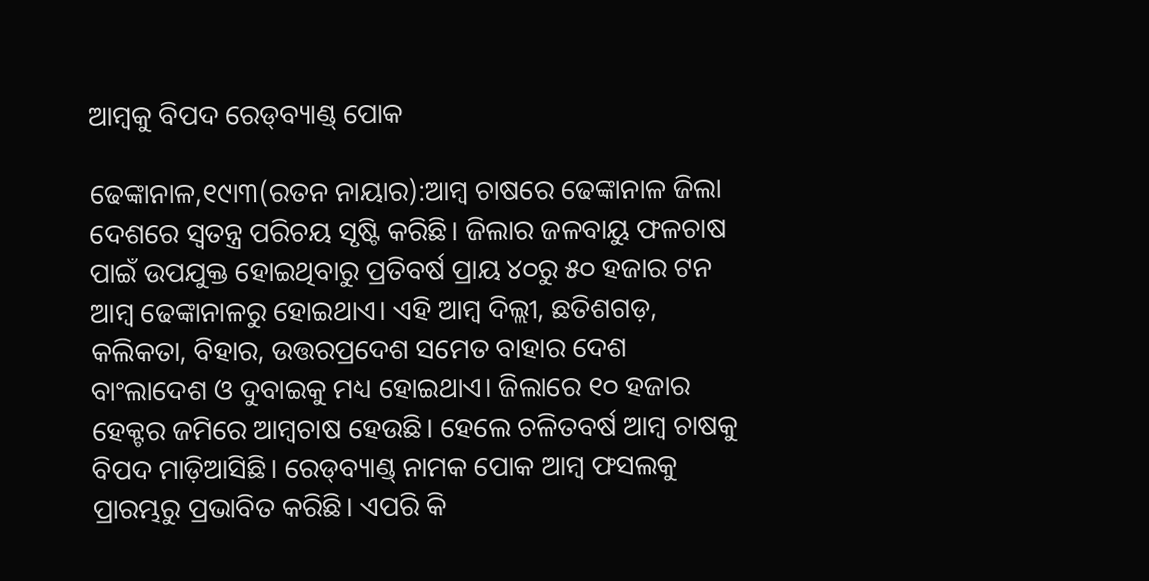ଆମ୍ବକୁ ବିପଦ ରେଡ୍‌ବ୍ୟାଣ୍ଡ୍‌ ପୋକ

ଢେଙ୍କାନାଳ,୧୯ା୩(ରତନ ନାୟାର):ଆମ୍ବ ଚାଷରେ ଢେଙ୍କାନାଳ ଜିଲା ଦେଶରେ ସ୍ବତନ୍ତ୍ର ପରିଚୟ ସୃଷ୍ଟି କରିଛି। ଜିଲାର ଜଳବାୟୁ ଫଳଚାଷ ପାଇଁ ଉପଯୁକ୍ତ ହୋଇଥିବାରୁ ପ୍ରତିବର୍ଷ ପ୍ରାୟ ୪୦ରୁ ୫୦ ହଜାର ଟନ ଆମ୍ବ ଢେଙ୍କାନାଳରୁ ହୋଇଥାଏ। ଏହି ଆମ୍ବ ଦିଲ୍ଲୀ, ଛତିଶଗଡ଼, କଲିକତା, ବିହାର, ଉତ୍ତରପ୍ରଦେଶ ସମେତ ବାହାର ଦେଶ ବାଂଲାଦେଶ ଓ ଦୁବାଇକୁ ମଧ୍ୟ ହୋଇଥାଏ। ଜିଲାରେ ୧୦ ହଜାର ହେକ୍ଟର ଜମିରେ ଆମ୍ବଚାଷ ହେଉଛି। ହେଲେ ଚଳିତବର୍ଷ ଆମ୍ବ ଚାଷକୁ ବିପଦ ମାଡ଼ିଆସିଛି। ରେଡ୍‌ବ୍ୟାଣ୍ଡ୍‌ ନାମକ ପୋକ ଆମ୍ବ ଫସଲକୁ ପ୍ରାରମ୍ଭରୁ ପ୍ରଭାବିତ କରିଛି। ଏପରି କି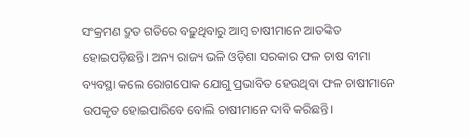ସଂକ୍ରମଣ ଦ୍ରୁତ ଗତିରେ ବଢ଼ୁଥିବାରୁ ଆମ୍ବ ଚାଷୀମାନେ ଆତଙ୍କିତ ହୋଇପଡ଼ିଛନ୍ତି। ଅନ୍ୟ ରାଜ୍ୟ ଭଳି ଓଡ଼ିଶା ସରକାର ଫଳ ଚାଷ ବୀମା ବ୍ୟବସ୍ଥା କଲେ ରୋଗପୋକ ଯୋଗୁ ପ୍ରଭାବିତ ହେଉଥିବା ଫଳ ଚାଷୀମାନେ ଉପକୃତ ହୋଇପାରିବେ ବୋଲି ଚାଷୀମାନେ ଦାବି କରିଛନ୍ତି।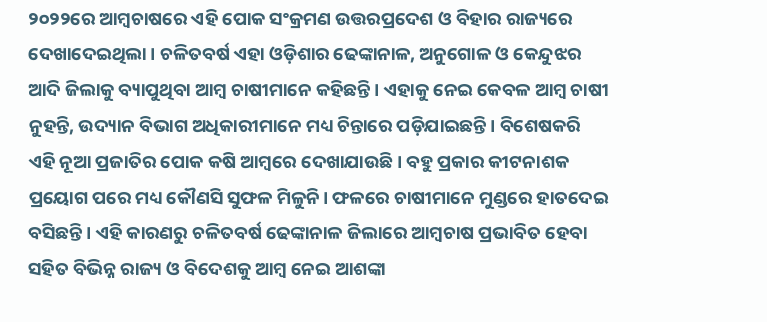୨୦୨୨ରେ ଆମ୍ବଚାଷରେ ଏହି ପୋକ ସଂକ୍ରମଣ ଉତ୍ତରପ୍ରଦେଶ ଓ ବିହାର ରାଜ୍ୟରେ ଦେଖାଦେଇଥିଲା। ଚଳିତବର୍ଷ ଏହା ଓଡ଼ିଶାର ଢେଙ୍କାନାଳ, ଅନୁଗୋଳ ଓ କେନ୍ଦୁଝର ଆଦି ଜିଲାକୁ ବ୍ୟାପୁଥିବା ଆମ୍ବ ଚାଷୀମାନେ କହିଛନ୍ତି। ଏହାକୁ ନେଇ କେବଳ ଆମ୍ବ ଚାଷୀ ନୁହନ୍ତି, ଉଦ୍ୟାନ ବିଭାଗ ଅଧିକାରୀମାନେ ମଧ୍ୟ ଚିନ୍ତାରେ ପଡ଼ିଯାଇଛନ୍ତି। ବିଶେଷକରି ଏହି ନୂଆ ପ୍ରଜାତିର ପୋକ କଷି ଆମ୍ବରେ ଦେଖାଯାଉଛି। ବହୁ ପ୍ରକାର କୀଟନାଶକ ପ୍ରୟୋଗ ପରେ ମଧ୍ୟ କୌଣସି ସୁଫଳ ମିଳୁନି। ଫଳରେ ଚାଷୀମାନେ ମୁଣ୍ଡରେ ହାତଦେଇ ବସିଛନ୍ତି। ଏହି କାରଣରୁ ଚଳିତବର୍ଷ ଢେଙ୍କାନାଳ ଜିଲାରେ ଆମ୍ବଚାଷ ପ୍ରଭାବିତ ହେବା ସହିତ ବିଭିନ୍ନ ରାଜ୍ୟ ଓ ବିଦେଶକୁ ଆମ୍ବ ନେଇ ଆଶଙ୍କା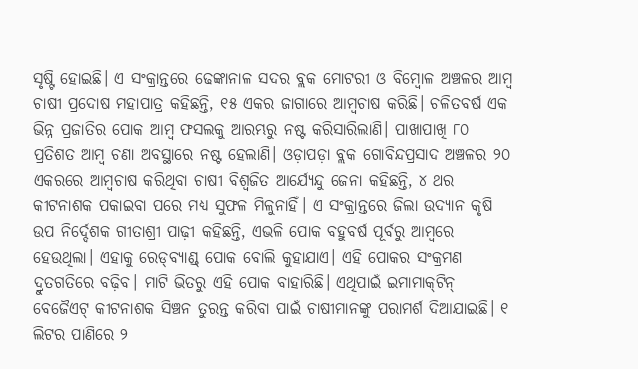ସୃଷ୍ଟି ହୋଇଛି। ଏ ସଂକ୍ରାନ୍ତରେ ଢେଙ୍କାନାଳ ସଦର ବ୍ଲକ ମୋଟରୀ ଓ ବିମ୍ବୋଳ ଅଞ୍ଚଳର ଆମ୍ବ ଚାଷୀ ପ୍ରଦୋଷ ମହାପାତ୍ର କହିଛନ୍ତି, ୧୫ ଏକର ଜାଗାରେ ଆମ୍ବଚାଷ କରିଛି। ଚଳିତବର୍ଷ ଏକ ଭିନ୍ନ ପ୍ରଜାତିର ପୋକ ଆମ୍ବ ଫସଲକୁ ଆରମ୍ଭରୁ ନଷ୍ଟ କରିସାରିଲାଣି। ପାଖାପାଖି ୮୦ ପ୍ରତିଶତ ଆମ୍ବ ଚଣା ଅବସ୍ଥାରେ ନଷ୍ଟ ହେଲାଣି। ଓଡ଼ାପଡ଼ା ବ୍ଲକ ଗୋବିନ୍ଦପ୍ରସାଦ ଅଞ୍ଚଳର ୨୦ ଏକରରେ ଆମ୍ବଚାଷ କରିଥିବା ଚାଷୀ ବିଶ୍ୱଜିତ ଆର୍ଯ୍ୟେନ୍ଦୁ ଜେନା କହିଛନ୍ତି, ୪ ଥର କୀଟନାଶକ ପକାଇବା ପରେ ମଧ୍ୟ ସୁଫଳ ମିଳୁନାହିଁ। ଏ ସଂକ୍ରାନ୍ତରେ ଜିଲା ଉଦ୍ୟାନ କୃଷି ଉପ ନିର୍ଦ୍ଦେଶକ ଗୀତାଶ୍ରୀ ପାଢ଼ୀ କହିଛନ୍ତି, ଏଭଳି ପୋକ ବହୁବର୍ଷ ପୂର୍ବରୁ ଆମ୍ବରେ ହେଉଥିଲା। ଏହାକୁ ରେଡ୍‌ବ୍ୟାଣ୍ଡ୍‌ ପୋକ ବୋଲି କୁହାଯାଏ। ଏହି ପୋକର ସଂକ୍ରମଣ ଦ୍ରୁତଗତିରେ ବଢ଼ିବ। ମାଟି ଭିତରୁ ଏହି ପୋକ ବାହାରିଛି। ଏଥିପାଇଁ ଇମାମାକ୍‌ଟିନ୍‌ ବେଜୈଏଟ୍‌ କୀଟନାଶକ ସିଞ୍ଚନ ତୁରନ୍ତ କରିବା ପାଇଁ ଚାଷୀମାନଙ୍କୁ ପରାମର୍ଶ ଦିଆଯାଇଛି। ୧ ଲିଟର ପାଣିରେ ୨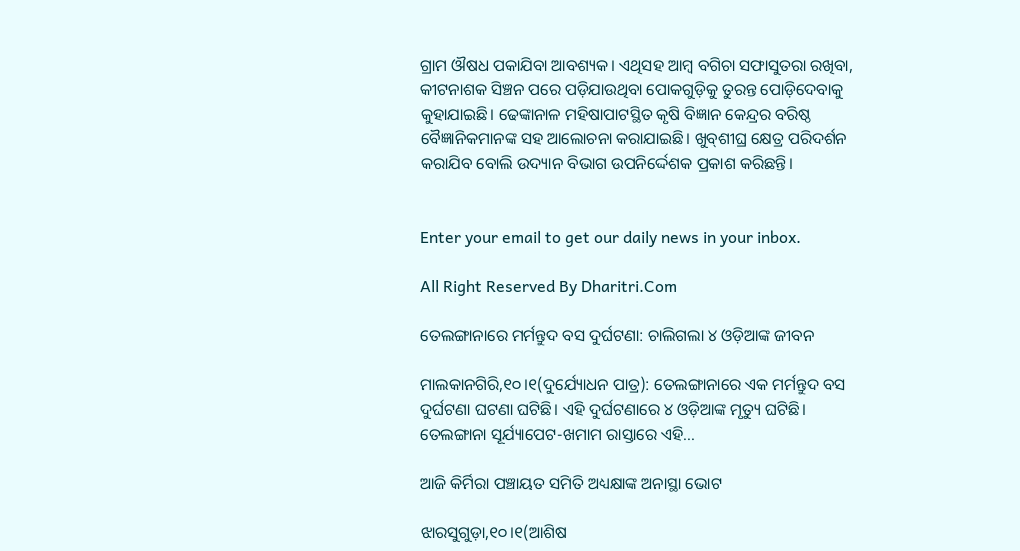ଗ୍ରାମ ଔଷଧ ପକାଯିବା ଆବଶ୍ୟକ। ଏଥିସହ ଆମ୍ବ ବଗିଚା ସଫାସୁତରା ରଖିବା, କୀଟନାଶକ ସିଞ୍ଚନ ପରେ ପଡ଼ିଯାଉଥିବା ପୋକଗୁଡ଼ିକୁ ତୁରନ୍ତ ପୋଡ଼ିଦେବାକୁ କୁହାଯାଇଛି। ଢେଙ୍କାନାଳ ମହିଷାପାଟସ୍ଥିତ କୃଷି ବିଜ୍ଞାନ କେନ୍ଦ୍ରର ବରିଷ୍ଠ ବୈଜ୍ଞାନିକମାନଙ୍କ ସହ ଆଲୋଚନା କରାଯାଇଛି। ଖୁବ୍‌ଶୀଘ୍ର କ୍ଷେତ୍ର ପରିଦର୍ଶନ କରାଯିବ ବୋଲି ଉଦ୍ୟାନ ବିଭାଗ ଉପନିର୍ଦ୍ଦେଶକ ପ୍ରକାଶ କରିଛନ୍ତି।


Enter your email to get our daily news in your inbox.

All Right Reserved By Dharitri.Com

ତେଲଙ୍ଗାନାରେ ମର୍ମନ୍ତୁଦ ବସ ଦୁର୍ଘଟଣା: ଚାଲିଗଲା ୪ ଓଡ଼ିଆଙ୍କ ଜୀବନ

ମାଲକାନଗିରି,୧୦।୧(ଦୁର୍ଯ୍ୟୋଧନ ପାତ୍ର): ତେଲଙ୍ଗାନାରେ ଏକ ମର୍ମନ୍ତୁଦ ବସ ଦୁର୍ଘଟଣା ଘଟଣା ଘଟିଛି। ଏହି ଦୁର୍ଘଟଣାରେ ୪ ଓଡ଼ିଆଙ୍କ ମୃତ୍ୟୁ ଘଟିଛି। ତେଲଙ୍ଗାନା ସୂର୍ଯ୍ୟାପେଟ-ଖମାମ ରାସ୍ତାରେ ଏହି...

ଆଜି କିର୍ମିରା ପଞ୍ଚାୟତ ସମିତି ଅଧ୍ୟକ୍ଷାଙ୍କ ଅନାସ୍ଥା ଭୋଟ

ଝାରସୁଗୁଡ଼ା,୧୦।୧(ଆଶିଷ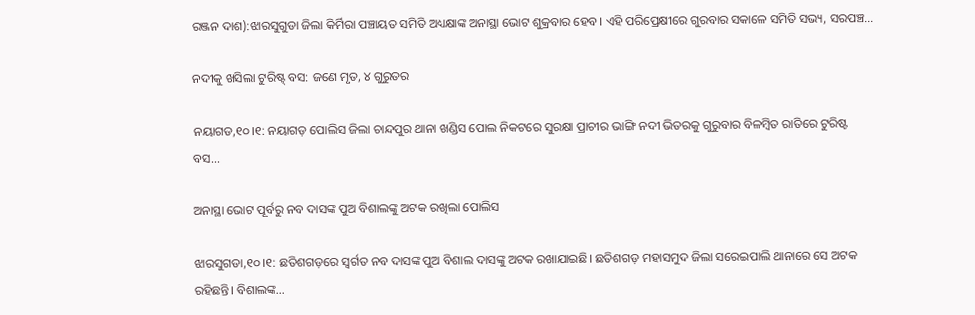ରଞ୍ଜନ ଦାଶ):ଝାରସୁଗୁଡା ଜିଲା କିର୍ମିରା ପଞ୍ଚାୟତ ସମିତି ଅଧ୍ୟକ୍ଷାଙ୍କ ଅନାସ୍ଥା ଭୋଟ ଶୁକ୍ରବାର ହେବ। ଏହି ପରିପ୍ରେକ୍ଷୀରେ ଗୁରବାର ସକାଳେ ସମିତି ସଭ୍ୟ, ସରପଞ୍ଚ...

ନଦୀକୁ ଖସିଲା ଟୁରିଷ୍ଟ୍‌ ବସ: ଜଣେ ମୃତ, ୪ ଗୁରୁତର

ନୟାଗଡ,୧୦।୧: ନୟାଗଡ଼ ପୋଲିସ ଜିଲା ଚାନ୍ଦପୁର ଥାନା ଖଣ୍ଡିସ ପୋଲ ନିକଟରେ ସୁରକ୍ଷା ପ୍ରାଚୀର ଭାଙ୍ଗି ନଦୀ ଭିତରକୁ ଗୁରୁବାର ବିଳମ୍ବିତ ରାତିରେ ଟୁରିଷ୍ଟ ବସ...

ଅନାସ୍ଥା ଭୋଟ ପୂର୍ବରୁ ନବ ଦାସଙ୍କ ପୁଅ ବିଶାଲଙ୍କୁ ଅଟକ ରଖିଲା ପୋଲିସ

ଝାରସୁଗଡା,୧୦।୧: ଛତିଶଗଡ଼ରେ ସ୍ବର୍ଗତ ନବ ଦାସଙ୍କ ପୁଅ ବିଶାଲ ଦାସଙ୍କୁ ଅଟକ ରଖାଯାଇଛି। ଛତିଶଗଡ଼ ମହାସମୁଦ ଜିଲା ସରେଇପାଲି ଥାନାରେ ସେ ଅଟକ ରହିଛନ୍ତି। ବିଶାଲଙ୍କ...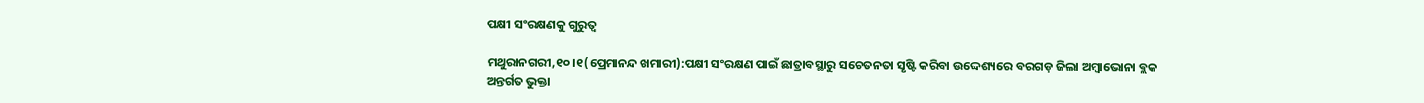ପକ୍ଷୀ ସଂରକ୍ଷଣକୁ ଗୁରୁତ୍ୱ

ମଥୁରାନଗରୀ,୧୦।୧(ପ୍ରେମାନନ୍ଦ ଖମାରୀ):ପକ୍ଷୀ ସଂରକ୍ଷଣ ପାଇଁ ଛାତ୍ରାବସ୍ଥାରୁ ସଚେତନତା ସୃଷ୍ଟି କରିବା ଉଦ୍ଦେଶ୍ୟରେ ବରଗଡ଼ ଜିଲା ଅମ୍ବାଭୋନା ବ୍ଲକ ଅନ୍ତର୍ଗତ ଭୁକ୍ତା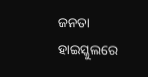ଜନତା ହାଇସ୍କୁଲରେ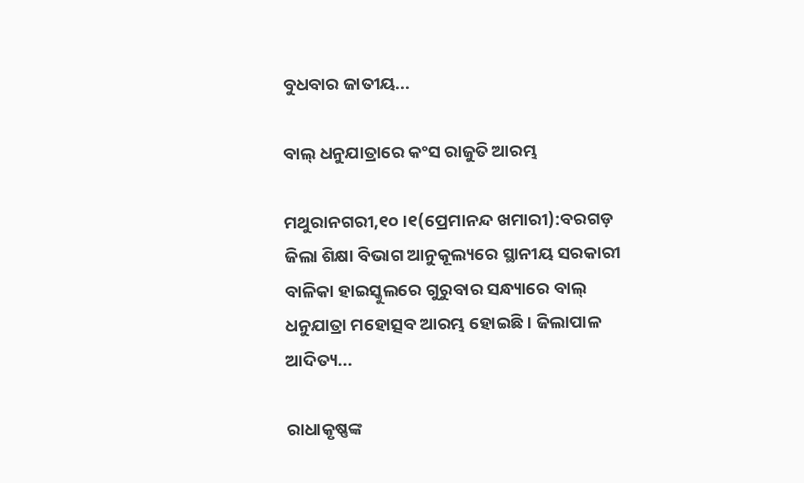ବୁଧବାର ଜାତୀୟ...

ବାଲ୍‌ ଧନୁଯାତ୍ରାରେ କଂସ ରାଜୁତି ଆରମ୍ଭ

ମଥୁରାନଗରୀ,୧୦।୧(ପ୍ରେମାନନ୍ଦ ଖମାରୀ):ବରଗଡ଼ ଜିଲା ଶିକ୍ଷା ବିଭାଗ ଆନୁକୂଲ୍ୟରେ ସ୍ଥାନୀୟ ସରକାରୀ ବାଳିକା ହାଇସ୍କୁଲରେ ଗୁରୁବାର ସନ୍ଧ୍ୟାରେ ବାଲ୍‌ ଧନୁଯାତ୍ରା ମହୋତ୍ସବ ଆରମ୍ଭ ହୋଇଛି। ଜିଲାପାଳ ଆଦିତ୍ୟ...

ରାଧାକୃଷ୍ଣଙ୍କ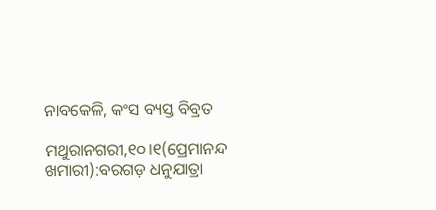ନାବକେଳି, କଂସ ବ୍ୟସ୍ତ ବିବ୍ରତ

ମଥୁରାନଗରୀ,୧୦।୧(ପ୍ରେମାନନ୍ଦ ଖମାରୀ):ବରଗଡ଼ ଧନୁଯାତ୍ରା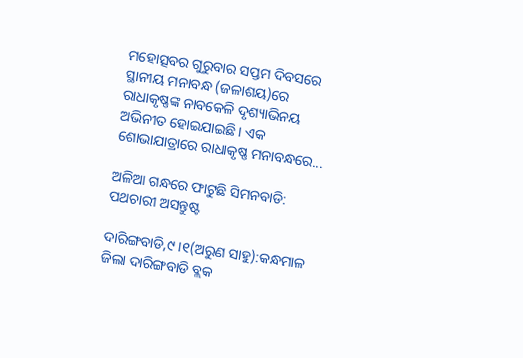ମହୋତ୍ସବର ଗୁରୁବାର ସପ୍ତମ ଦିବସରେ ସ୍ଥାନୀୟ ମନାବନ୍ଧ (ଜଳାଶୟ)ରେ ରାଧାକୃଷ୍ଣଙ୍କ ନାବକେଳି ଦୃଶ୍ୟାଭିନୟ ଅଭିନୀତ ହୋଇଯାଇଛି। ଏକ ଶୋଭାଯାତ୍ରାରେ ରାଧାକୃଷ୍ଣ ମନାବନ୍ଧରେ...

ଅଳିଆ ଗନ୍ଧରେ ଫାଟୁଛି ସିମନବାଡି: ପଥଚାରୀ ଅସନ୍ତୁଷ୍ଟ

ଦାରିଙ୍ଗବାଡି,୯।୧(ଅରୁଣ ସାହୁ):କନ୍ଧମାଳ ଜିଲା ଦାରିଙ୍ଗବାଡି ବ୍ଲକ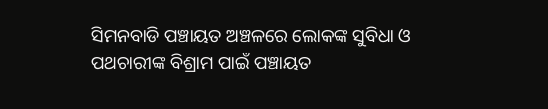ସିମନବାଡି ପଞ୍ଚାୟତ ଅଞ୍ଚଳରେ ଲୋକଙ୍କ ସୁବିଧା ଓ ପଥଚାରୀଙ୍କ ବିଶ୍ରାମ ପାଇଁ ପଞ୍ଚାୟତ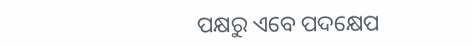ପକ୍ଷରୁ ଏବେ ପଦକ୍ଷେପ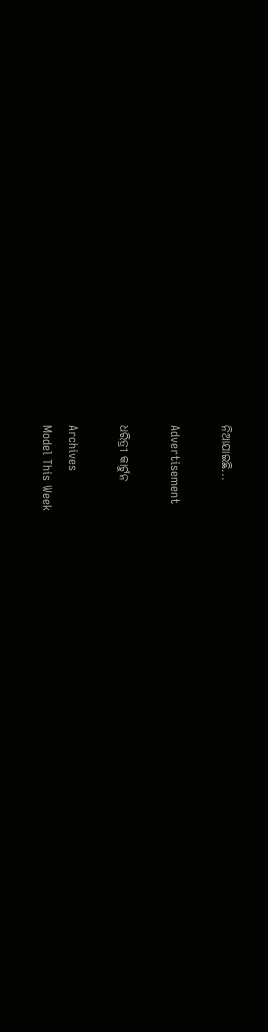ନିଆଯାଇଛି...

Advertisement

ଧରିତ୍ରୀ କାର୍ଟୁନ

Archives
Model This Week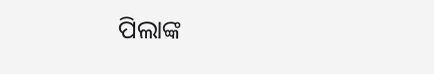ପିଲାଙ୍କ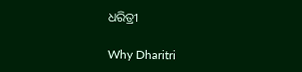ଧରିତ୍ରୀ

Why Dharitri